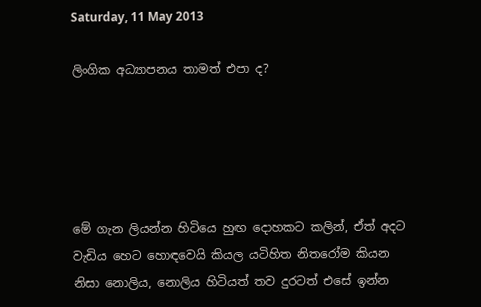Saturday, 11 May 2013

ලිංගික අධ්‍යාපනය තාමත් එපා ද?





මේ ගැන ලියන්න හිටියෙ හුඟ දොහකට කලින්, ඒත් අදට වැඩිය හෙට හොඳවෙයි කියල යටිහිත නිතරෝම කියන නිසා නොලිය, නොලිය හිටියත් තව දුරටත් එසේ ඉන්න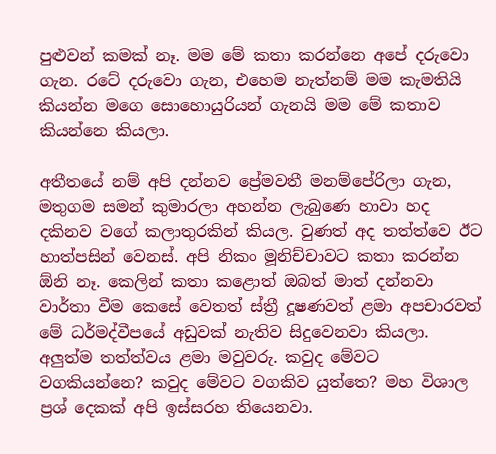පුළුවන් කමක් නෑ. මම මේ කතා කරන්නෙ අපේ දරුවො ගැන. රටේ දරුවො ගැන, එහෙම නැත්නම් මම කැමතියි කියන්න මගෙ සොහොයුරියන් ගැනයි මම මේ කතාව කියන්නෙ කියලා.

අතීතයේ නම් අපි දන්නව ප්‍රේමවතී මනම්පේරිලා ගැන, මතුගම සමන් කුමාරලා අහන්න ලැබුණෙ හාවා හද දකිනව වගේ කලාතුරකින් කියල. වුණත් අද තත්ත්වෙ ඊට හාත්පසින් වෙනස්. අපි නිකං මූනිච්චාවට කතා කරන්න ඕනි නෑ. කෙලින් කතා කළොත් ඔබත් මාත් දන්නවා වාර්තා වීම කෙසේ වෙතත් ස්ත්‍රී දූෂණවත් ළමා අපචාරවත් මේ ධර්මද්වීපයේ අඩුවක් නැතිව සිදුවෙනවා කියලා. අලුත්ම තත්ත්වය ළමා මවුවරු. කවුද මේවට වගකියන්නෙ? කවුද මේවට වගකිව යුත්තෙ? මහ විශාල ප්‍රශ් දෙකක් අපි ඉස්සරහ තියෙනවා.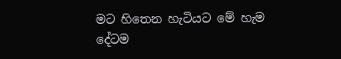මට හිතෙන හැටියට මේ හැම දේටම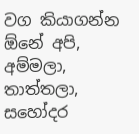වග කියාගන්න ඕනේ අපි, අම්මලා, තාත්තලා, සහෝදර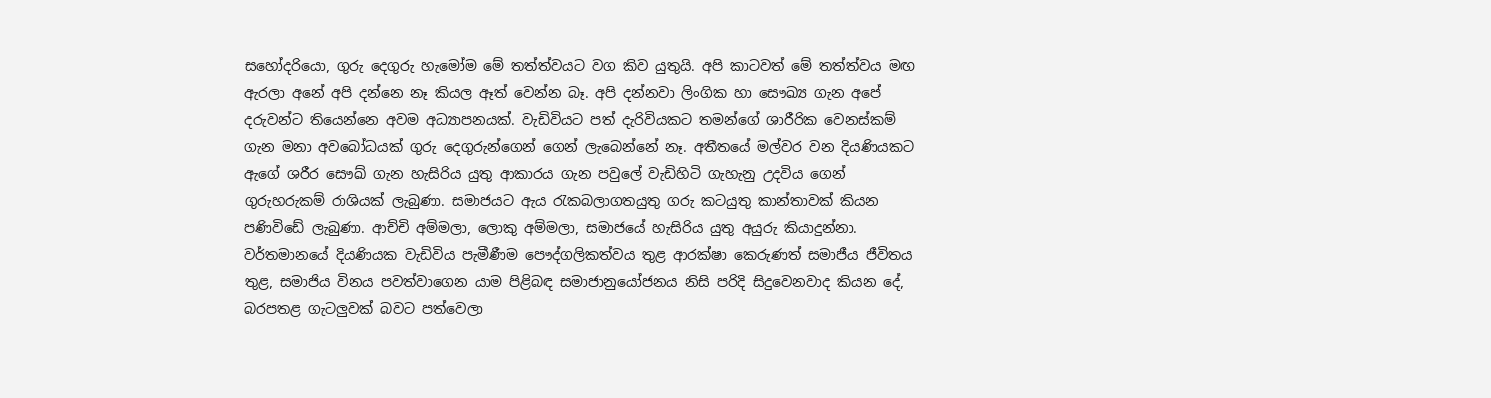සහෝදරියො, ගුරු දෙගුරු හැමෝම මේ තත්ත්වයට වග කිව යුතුයි. අපි කාටවත් මේ තත්ත්වය මඟ ඇරලා අනේ අපි දන්නෙ නෑ කියල ඈත් වෙන්න බෑ. අපි දන්නවා ලිංගික හා සෞඛ්‍ය ගැන අපේ දරුවන්ට තියෙන්නෙ අවම අධ්‍යාපනයක්. වැඩිවියට පත් දැරිවියකට තමන්ගේ ශාරීරික වෙනස්කම් ගැන මනා අවබෝධයක් ගුරු දෙගුරුන්ගෙන් ගෙන් ලැබෙන්නේ නෑ. අතීතයේ මල්වර වන දියණියකට ඇගේ ශරීර සෞඛ් ගැන හැසිරිය යුතු ආකාරය ගැන පවුලේ වැඩිහිටි ගැහැනු උදවිය ගෙන් ගුරුහරුකම් රාශියක් ලැබුණා. සමාජයට ඇය රැකබලාගතයුතු ගරු කටයුතු කාන්තාවක් කියන පණිවිඩේ ලැබුණා. ආච්චි අම්මලා, ලොකු අම්මලා, සමාජයේ හැසිරිය යුතු අයුරු කියාදුන්නා. වර්තමානයේ දියණියක වැඩිවිය පැමීණීම පෞද්ගලිකත්වය තුළ ආරක්ෂා කෙරුණත් සමාජීය ජීවිතය තුළ, සමාජිය විනය පවත්වාගෙන යාම පිළිබඳ සමාජානුයෝජනය නිසි පරිදි සිදුවෙනවාද කියන දේ, බරපතළ ගැටලුවක් බවට පත්වෙලා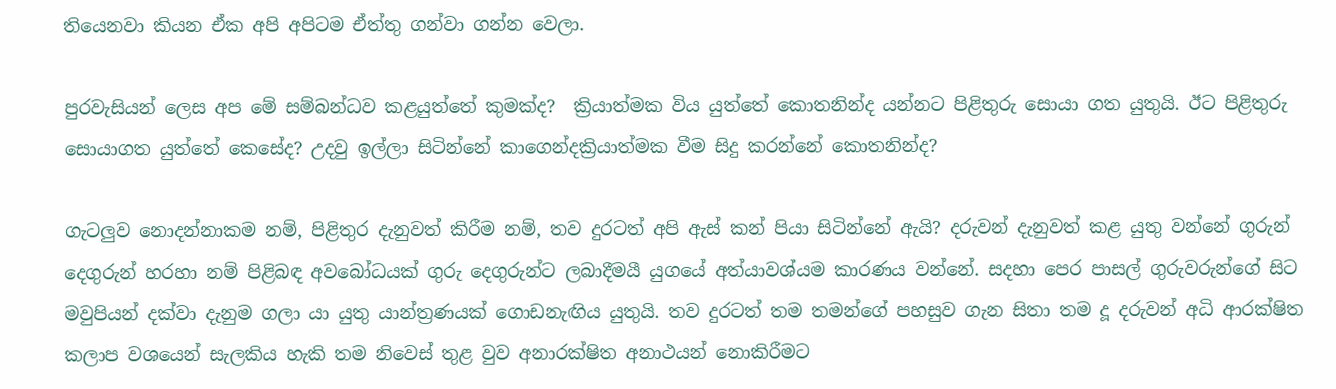තියෙනවා කියන ඒක අපි අපිටම ඒත්තු ගන්වා ගන්න වෙලා.

පුරවැසියන් ලෙස අප මේ සම්බන්ධව කළයුත්තේ කුමක්ද?  ක්‍රියාත්මක විය යුත්තේ කොතනින්ද යන්නට පිළිතුරු සොයා ගත යුතුයි. ඊට පිළිතුරු සොයාගත යුත්තේ කෙසේද? උදවු ඉල්ලා සිටින්නේ කාගෙන්දක්‍රියාත්මක වීම සිදු කරන්නේ කොතනින්ද?

ගැටලුව නොදන්නාකම නම්, පිළිතුර දැනුවත් කිරීම නම්, තව දුරටත් අපි ඇස් කන් පියා සිටින්නේ ඇයි? දරුවන් දැනුවත් කළ යුතු වන්නේ ගුරුන් දෙගුරුන් හරහා නම් පිළිබඳ අවබෝධයක් ගුරු දෙගුරුන්ට ලබාදීමයී යුගයේ අත්යාවශ්යම කාරණය වන්නේ. සදහා පෙර පාසල් ගුරුවරුන්ගේ සිට මවුපියන් දක්වා දැනුම ගලා යා යුතු යාන්ත්‍රණයක් ගොඩනැඟිය යුතුයි. තව දුරටත් තම තමන්ගේ පහසුව ගැන සිතා තම දූ දරුවන් අධි ආරක්ෂිත කලාප වශයෙන් සැලකිය හැකි තම නිවෙස් තුළ වුව අනාරක්ෂිත අනාථයන් නොකිරීමට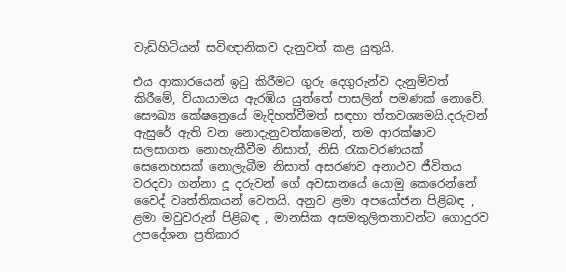වැඩිහිටියන් සවිඥානිකව දැනුවත් කළ යුතුයි.

එය ආකාරයෙන් ඉටු කිරීමට ගුරු දෙගුරුන්ව දැනුම්වත් කිරීමේ, ව්යායාමය ඇරඹිය යුත්තේ පාසලින් පමණක් නොවේ. සෞඛ්‍ය කේෂත්‍රෙයේ මැදිහත්වීමත් සඳහා ත්තවශ්‍යමයි.දරුවන් ඇසුරේ ඇති වන නොදැනුවත්කමෙන්, තම ආරක්ෂාව සලසාගත නොහැකීවීම නිසාත්, නිසි රැකවරණයක් සෙනෙහසක් නොලැබීම නිසාත් අසරණව අනාථව ජීවිතය වරදවා ගන්නා දූ දරුවන් ගේ අවසානයේ යොමු කෙරෙන්නේ වෛද් වෘත්තිකයන් වෙතයි. අනුව ළමා අපයෝජන පිළිබඳ , ළමා මවුවරුන් පිළිබඳ , මානසික අසමතුලිතතාවන්ට ගොදුරව උපදේශන ප්‍රතිකාර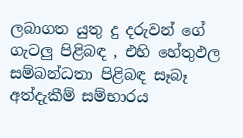ලබාගත යුතු දු දරුවන් ගේ ගැටලු පිළිබඳ , එහි හේතුඵල සම්බන්ධතා පිළිබඳ සෑබෑ අත්දැකීම් සම්භාරය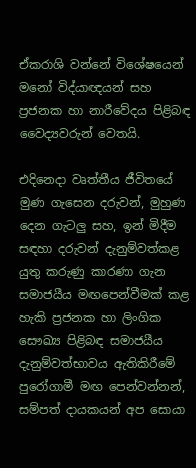ඒකරාශි වන්නේ විශේෂයෙන් මනෝ විද්යාඥයන් සහ ප්‍රජනක හා නාරීවේදය පිළිබඳ වෛද්‍යවරුන් වෙතයි.

එදිනෙදා වෘත්තීය ජීවිතයේ මුණ ගැසෙන දරුවන්, මුහුණ දෙන ගැටලු සහ, ඉන් මිදීම සඳහා දරුවන් දැනුම්වත්කළ යුතු කරුණු කාරණා ගැන සමාජයීය මඟපෙන්වීමක් කළ හැකි ප්‍රජනක හා ලිංගික සෞඛ්‍ය පිළිබඳ සමාජයීය දැනුම්වත්භාවය ඇතිකිරීමේ පුරෝගාමී මඟ පෙන්වන්නන්, සම්පත් දායකයන් අප සොයා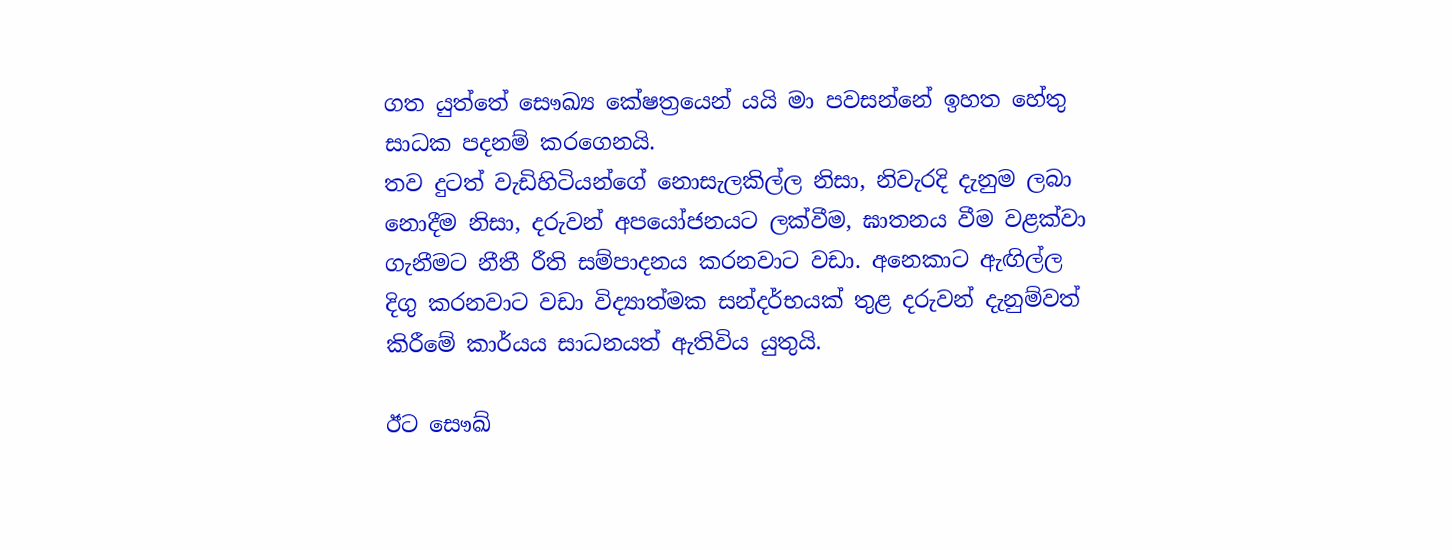ගත යුත්තේ සෞඛ්‍ය කේෂත්‍රයෙන් යයි මා පවසන්නේ ඉහත හේතු සාධක පදනම් කරගෙනයි.
තව දුටත් වැඩිහිටියන්ගේ නොසැලකිල්ල නිසා, නිවැරදි දැනුම ලබා නොදීම නිසා, දරුවන් අපයෝජනයට ලක්වීම, ඝාතනය වීම වළක්වා ගැනීමට නීතී රීති සම්පාදනය කරනවාට වඩා. අනෙකාට ඇඟිල්ල දිගු කරනවාට වඩා විද්‍යාත්මක සන්දර්භයක් තුළ දරුවන් දැනුම්වත් කිරීමේ කාර්යය සාධනයත් ඇතිවිය යුතුයි.

ඊට සෞඛ්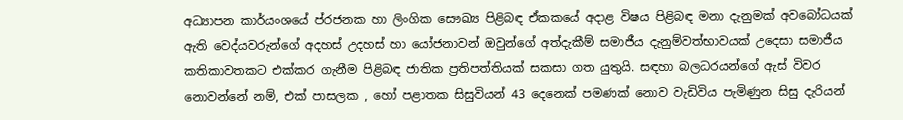අධ්‍යාපන කාර්යංශයේ ප්රජනක හා ලිංගික සෞඛ්‍ය පිළිබඳ ඒකකයේ අදාළ විෂය පිළිබඳ මනා දැනුමක් අවබෝධයක් ඇති වෙද්යවරුන්ගේ අදහස් උදහස් හා යෝජනාවන් ඔවුන්ගේ අත්දැකීම් සමාජීය දැනුම්වත්භාවයක් උදෙසා සමාජීය කතිකාවතකට එක්කර ගැනීම පිළිබඳ ජාතික ප්‍රතිපත්තියක් සකසා ගත යුතුයි. සඳහා බලධරයන්ගේ ඇස් විවර නොවන්නේ නම්, එක් පාසලක , හෝ පළාතක සිසුවියන් 43 දෙනෙක් පමණක් නොව වැඩිවිය පැමිණුන සිසු දැරියන්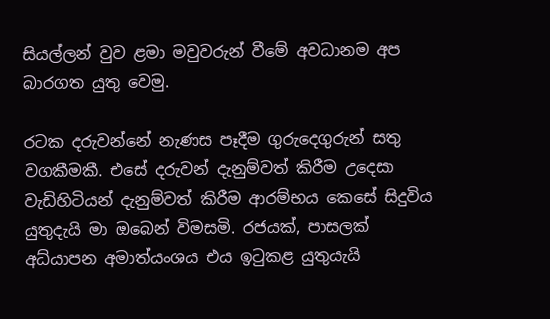සියල්ලන් වුව ළමා මවුවරුන් වීමේ අවධානම අප බාරගත යුතු වෙමු.

රටක දරුවන්නේ නැණස පෑදීම ගුරුදෙගුරුන් සතු වගකීමකී. එසේ දරුවන් දැනුම්වත් කිරීම උදෙසා වැඩිහිටියන් දැනුම්වත් කිරීම ආරම්භය කෙසේ සිදුවිය යුතුදැයි මා ඔබෙන් විමසමි. රජයක්, පාසලක් අධ්යාපන අමාත්යංශය එය ඉටුකළ යුතුයැයි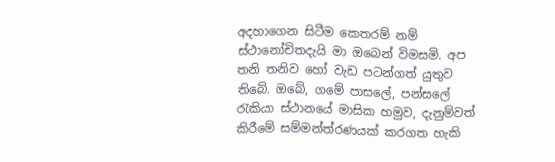අදහාගෙන සිටීම කෙතරම් නම් ස්ථානෝචිතදැයි මා ඔබෙන් විමසමි. අප තනි තනිව හෝ වැඩ පටන්ගත් යුතුව තිබේ. ඔබේ, ගමේ පාසලේ, පන්සලේ රැකියා ස්ථානයේ මාසික හමුව, දැනුම්වත් කිරීමේ සම්මන්ත්රණයක් කරගත හැකි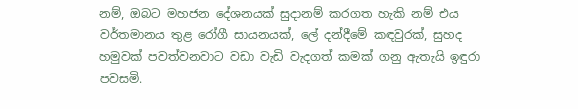නම්, ඔබට මහජන දේශනයක් සුදානම් කරගත හැකි නම් එය වර්තමානය තුළ රෝගී සායනයක්, ලේ දන්දීමේ කඳවුරක්, සුහද හමුවක් පවත්වනවාට වඩා වැඩි වැදගත් කමක් ගනු ඇතැයි ඉඳුරා පවසමි.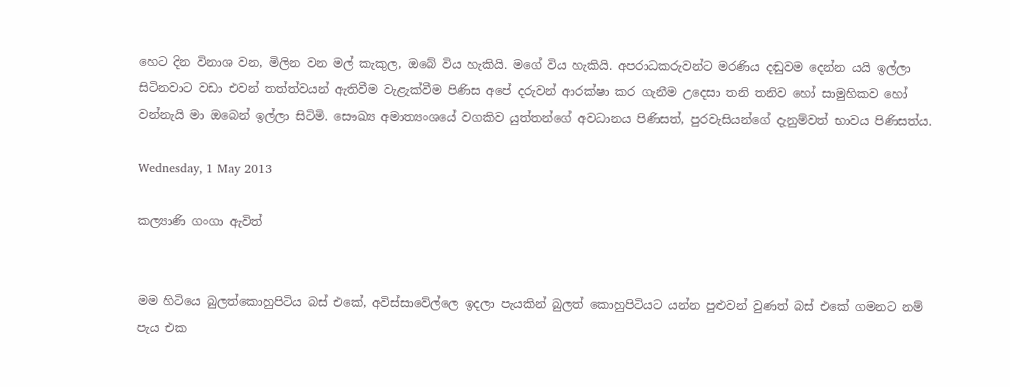හෙට දින විනාශ වන, මිලින වන මල් කැකුල, ඔබේ විය හැකියි. මගේ විය හැකියි. අපරාධකරුවන්ට මරණිය දඬුවම දෙන්න යයි ඉල්ලා සිටිනවාට වඩා එවන් තත්ත්වයන් ඇතිවීම වැළැක්වීම පිණිස අපේ දරුවන් ආරක්ෂා කර ගැනීම උදෙසා තනි තනිව හෝ සාමුහිකව හෝ වන්නැයි මා ඔබෙන් ඉල්ලා සිටිමි. සෞඛ්‍ය අමාත්‍යංශයේ වගකිව යුත්තන්ගේ අවධානය පිණිසත්, පුරවැසියන්ගේ දැනුම්වත් භාවය පිණිසත්ය.

Wednesday, 1 May 2013

කල්‍යාණි ගංගා ඇවිත්


මම හිටියෙ බුලත්කොහුපිටිය බස් එකේ, අවිස්සාවේල්ලෙ ඉදලා පැයකින් බුලත් කොහුපිටියට යන්න පුළුවන් වුණත් බස් එකේ ගමනට නම් පැය එක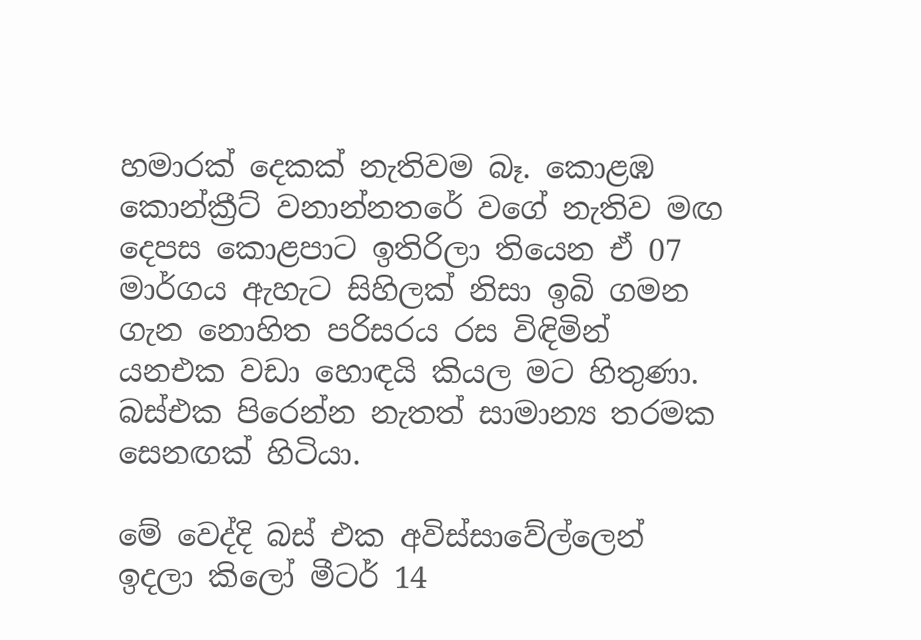හමාරක් දෙකක් නැතිවම බෑ. කොළඹ කොන්ක්‍රීට් වනාන්නතරේ වගේ නැතිව මඟ දෙපස කොළපාට ඉතිරිලා තියෙන ඒ 07 මාර්ගය ඇහැට සිහිලක් නිසා ඉබි ගමන ගැන නොහිත පරිසරය රස විඳිමින් යනඑක වඩා හොඳයි කියල මට හිතුණා. බස්එක පිරෙන්න නැතත් සාමාන්‍ය තරමක සෙනඟක් හිටියා.

මේ වෙද්දි බස් එක අවිස්සාවේල්ලෙන් ඉදලා කිලෝ මීටර් 14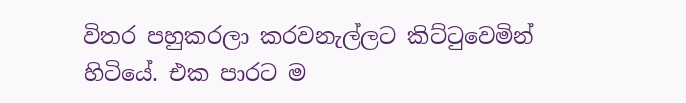විතර පහුකරලා කරවනැල්ලට කිට්ටුවෙමින් හිටියේ. එක පාරට ම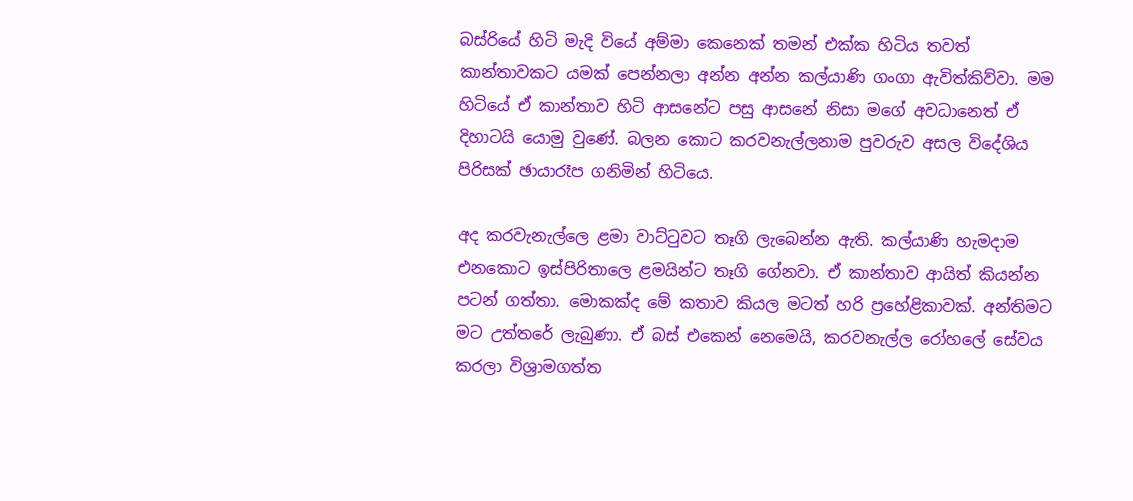බස්රියේ හිටි මැදි වියේ අම්මා කෙනෙක් තමන් එක්ක හිටිය තවත් කාන්තාවකට යමක් පෙන්නලා අන්න අන්න කල්යාණි ගංගා ඇවිත්කිව්වා. මම හිටියේ ඒ කාන්තාව හිටි ආසනේට පසු ආසනේ නිසා මගේ අවධානෙත් ඒ දිහාටයි යොමු වුණේ. බලන කොට කරවනැල්ලනාම පුවරුව අසල විදේශිය පිරිසක් ඡායාරෑප ගනිමින් හිටියෙ.

අද කරවැනැල්ලෙ ළමා වාට්ටුවට තෑගි ලැබෙන්න ඇති. කල්යාණි හැමදාම එනකොට ඉස්පිරිතාලෙ ළමයින්ට තෑගි ගේනවා. ඒ කාන්තාව ආයිත් කියන්න පටන් ගත්තා. මොකක්ද මේ කතාව කියල මටත් හරි ප්‍රහේළිකාවක්. අන්තිමට මට උත්තරේ ලැබුණා. ඒ බස් එකෙන් නෙමෙයි, කරවනැල්ල රෝහලේ සේවය කරලා විශ්‍රාමගත්ත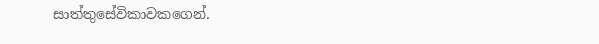සාත්තුසේවිකාවකගෙන්.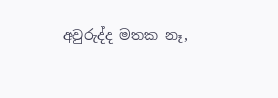අවුරුද්ද මතක නෑ,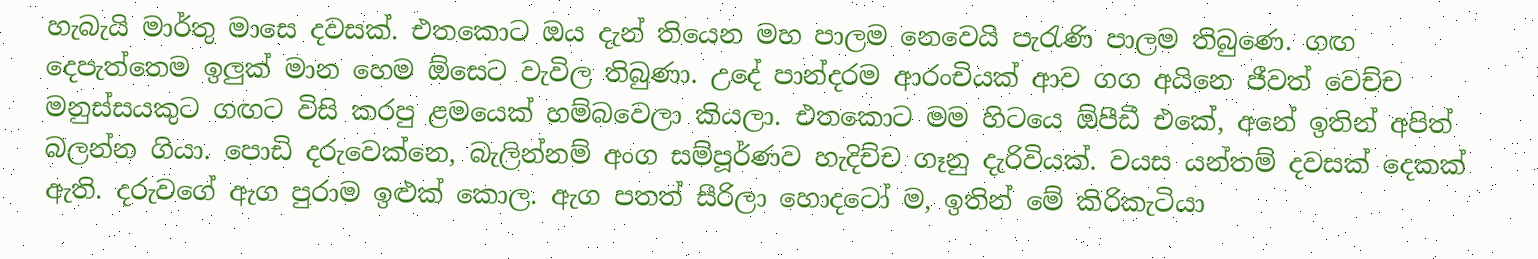හැබැයි මාර්තු මාසෙ දවසක්. එතකොට ඔය දැන් තියෙන මහ පාලම නෙවෙයි පැරැණි පාලම තිබුණෙ. ගඟ දෙපැත්තෙම ඉලුක් මාන හෙම ඕසෙට වැවිල තිබුණා. උදේ පාන්දරම ආරංචියක් ආව ගග අයිනෙ ජීවත් වෙච්ච මනුස්සයකුට ගඟට විසි කරපු ළමයෙක් හම්බවෙලා කියලා. එතකොට මම හිටයෙ ඕපීඩී එකේ, අනේ ඉතින් අපිත් බලන්න ගියා. පොඩි දරුවෙක්නෙ, බැලින්නම් අංග සම්පූර්ණව හැදිච්ච ගෑනු දැරිවියක්. වයස යන්තම් දවසක් දෙකක් ඇති. දරුවගේ ඇග පුරාම ඉළුක් කොල. ඇග පතත් සීරිලා හොදටෝ ම, ඉතින් මේ කිරිකැටියා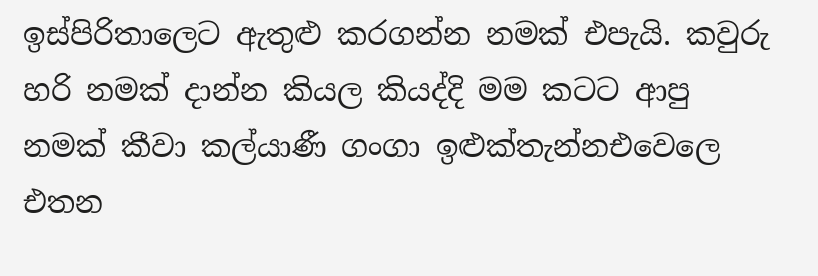ඉස්පිරිතාලෙට ඇතුළු කරගන්න නමක් එපැයි. කවුරු හරි නමක් දාන්න කියල කියද්දි මම කටට ආපු නමක් කීවා කල්යාණී ගංගා ඉළුක්තැන්නඑවෙලෙ එතන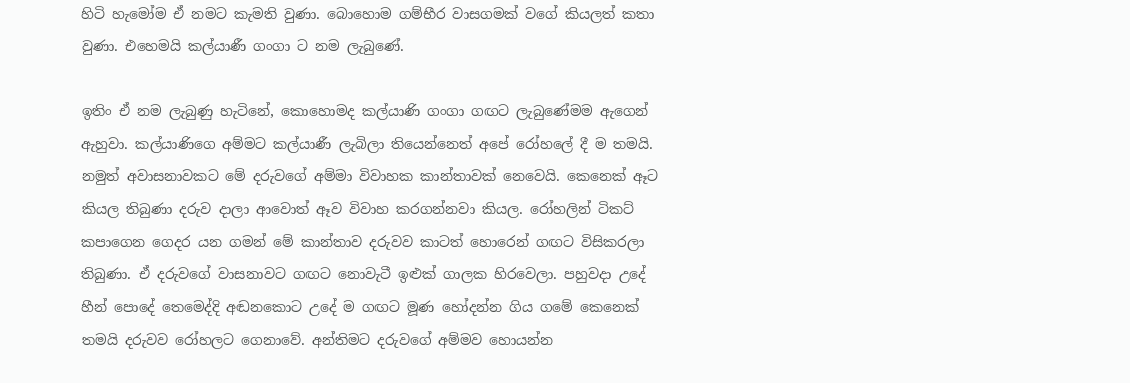හිටි හැමෝම ඒ නමට කැමති වුණා. බොහොම ගම්භීර වාසගමක් වගේ කියලත් කතා වුණා. එහෙමයි කල්යාණී ගංගා ට නම ලැබුණේ.

ඉතිං ඒ නම ලැබුණු හැටිනේ, කොහොමද කල්යාණි ගංගා ගඟට ලැබුණේමම ඇගෙන් ඇහුවා. කල්යාණිගෙ අම්මට කල්යාණී ලැබිලා තියෙන්නෙත් අපේ රෝහලේ දී ම තමයි. නමුත් අවාසනාවකට මේ දරුවගේ අම්මා විවාහක කාන්තාවක් නෙවෙයි. කෙනෙක් ඈට කියල තිබුණා දරුව දාලා ආවොත් ඈව විවාහ කරගන්නවා කියල. රෝහලින් ටිකට් කපාගෙන ගෙදර යන ගමන් මේ කාන්තාව දරුවව කාටත් හොරෙන් ගඟට විසිකරලා තිබුණා. ඒ දරුවගේ වාසනාවට ගඟට නොවැටී ඉළුක් ගාලක හිරවෙලා. පහුවදා උදේ හීන් පොදේ තෙමෙද්දි අඬනකොට උදේ ම ගඟට මූණ හෝදන්න ගිය ගමේ කෙනෙක් තමයි දරුවව රෝහලට ගෙනාවේ. අන්තිමට දරුවගේ අම්මව හොයන්න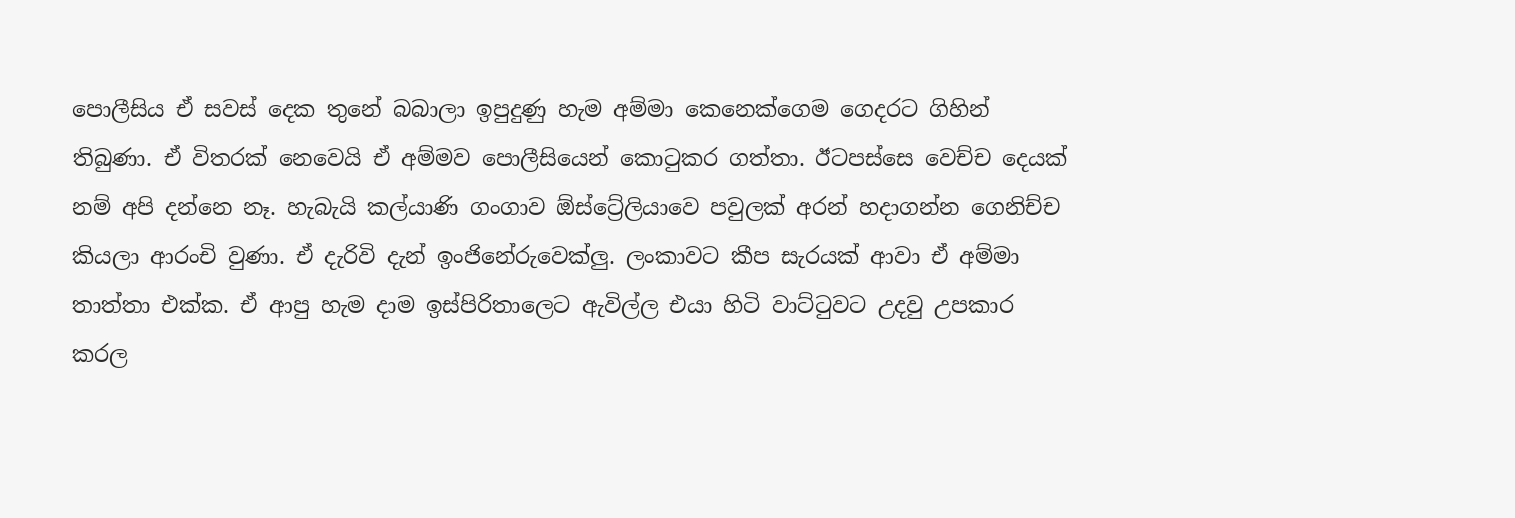පොලීසිය ඒ සවස් දෙක තුනේ බබාලා ඉපුදුණු හැම අම්මා කෙනෙක්ගෙම ගෙදරට ගිහින් තිබුණා. ඒ විතරක් නෙවෙයි ඒ අම්මව පොලීසියෙන් කොටුකර ගත්තා. ඊටපස්සෙ වෙච්ච දෙයක් නම් අපි දන්නෙ නෑ. හැබැයි කල්යාණි ගංගාව ඕස්ට්‍රේලියාවෙ පවුලක් අරන් හදාගන්න ගෙනිච්ච කියලා ආරංචි වුණා. ඒ දැරිවි දැන් ඉංජිනේරුවෙක්ලු‍. ලංකාවට කීප සැරයක් ආවා ඒ අම්මා තාත්තා එක්ක. ඒ ආපු හැම දාම ඉස්පිරිතාලෙට ඇවිල්ල එයා හිටි වාට්ටුවට උදවු උපකාර කරල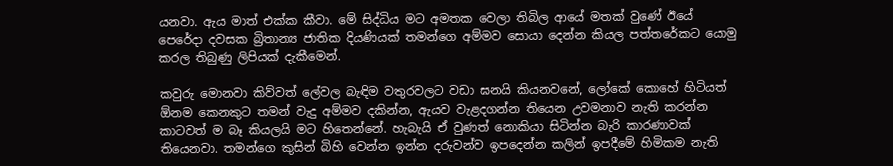යනවා. ඇය මාත් එක්ක කීවා. මේ සිද්ධිය මට අමතක වෙලා තිබිල ආයේ මතක් වුණේ ඊයේ පෙරේදා දවසක බ්‍රිතාන්‍ය ජාතික දියණියක් තමන්ගෙ අම්මව සොයා දෙන්න කියල පත්තරේකට යොමු කරල තිබුණු ලිපියක් දැකීමෙන්.

කවුරු මොනවා කිව්වත් ලේවල බැඳිම වතුරවලට වඩා ඝනයි කියනවනේ, ලෝකේ කොහේ හිටියත් ඕනම කෙනකුට තමන් වැදු අම්මව දකින්න, ඇයව වැළදගන්න තියෙන උවමනාව නැති කරන්න කාටවත් ම බෑ කියලයි මට හිතෙන්නේ. හැබැයි ඒ වුණත් නොකියා සිටින්න බැරි කාරණාවක් තියෙනවා. තමන්ගෙ කුසින් බිහි වෙන්න ඉන්න දරුවන්ව ඉපදෙන්න කලින් ඉපදීමේ හිමිකම නැති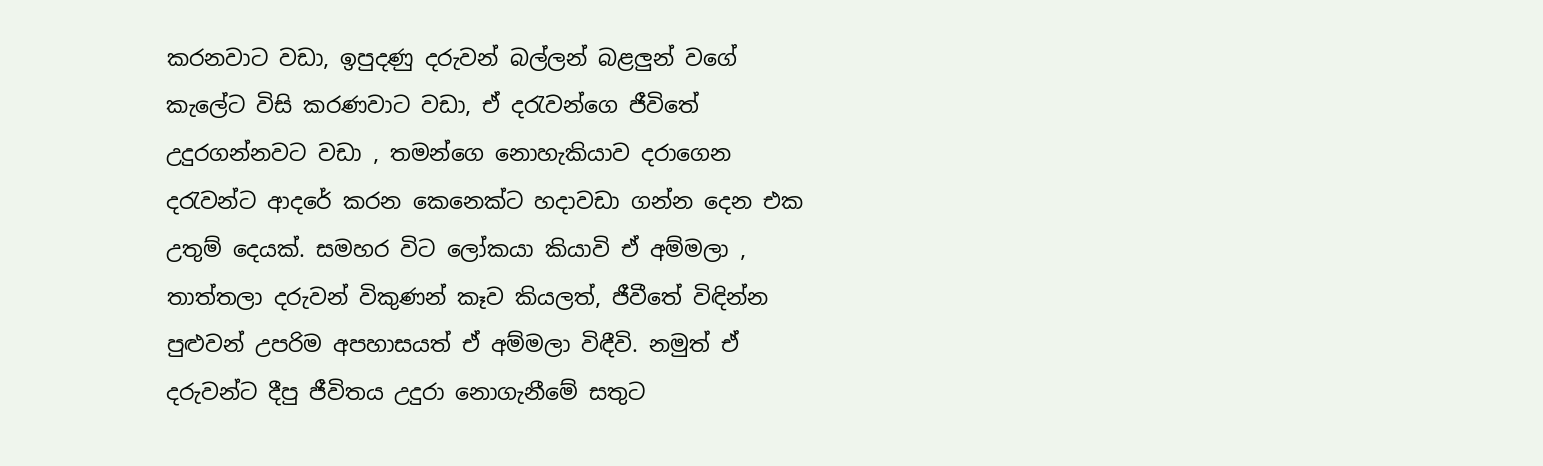කරනවාට වඩා, ඉපුදණු දරුවන් බල්ලන් බළලුන් වගේ කැලේට විසි කරණවාට වඩා, ඒ දරැවන්ගෙ ජීවිතේ උදුරගන්නවට වඩා , තමන්ගෙ නොහැකියාව දරාගෙන දරැවන්ට ආදරේ කරන කෙනෙක්ට හදාවඩා ගන්න දෙන එක උතුම් දෙයක්. සමහර විට ලෝකයා කියාවි ඒ අම්මලා , තාත්තලා දරුවන් විකුණන් කෑව කියලත්, ජීවීතේ විඳින්න පුළුවන් උපරිම අපහාසයත් ඒ අම්මලා විඳීවි. නමුත් ඒ දරුවන්ට දීපු ජීවිතය උදුරා නොගැනීමේ සතුට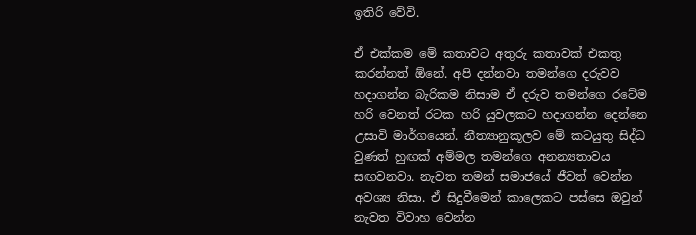ඉතිරි වේවි.

ඒ එක්කම මේ කතාවට අතුරු කතාවක් එකතු කරන්නත් ඕනේ. අපි දන්නවා තමන්ගෙ දරුවව හදාගන්න බැරිකම නිසාම ඒ දරුව තමන්ගෙ රටේම හරි වෙනත් රටක හරි යුවලකට හදාගන්න දෙන්නෙ උසාවි මාර්ගයෙන්. නීත්‍යානුකූලව මේ කටයුතු සිද්ධ වුණත් හුඟක් අම්මල තමන්ගෙ අනන්‍යතාවය සඟවනවා. නැවත තමන් සමාජයේ ජීවත් වෙන්න අවශ්‍ය නිසා. ඒ සිදුවීමෙන් කාලෙකට පස්සෙ ඔවුන් නැවත විවාහ වෙන්න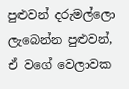පුළුවන් දරුමල්ලො ලැබෙන්න පුළුවන්, ඒ වගේ වෙලාවක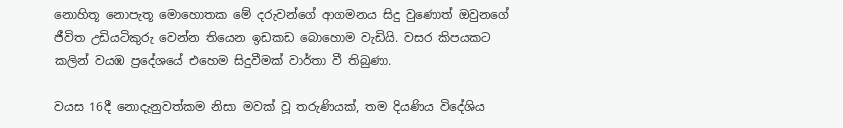නොහිතූ නොපැතූ මොහොතක මේ දරුවන්ගේ ආගමනය සිදු වුණොත් ඔවුනගේ ජීවිත උඩියටිකුරු වෙන්න තියෙන ඉඩකඩ බොහොම වැඩියි. වසර කිපයකට කලින් වයඹ ප්‍රදේශයේ එහෙම සිදුවීමක් වාර්තා වී තිබුණා.

වයස 16දී නොදැනුවත්කම නිසා මවක් වූ තරුණියක්, තම දියණිය විදේශිය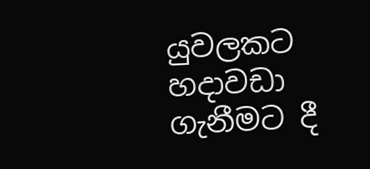යුවලකට හදාවඩා ගැනීමට දී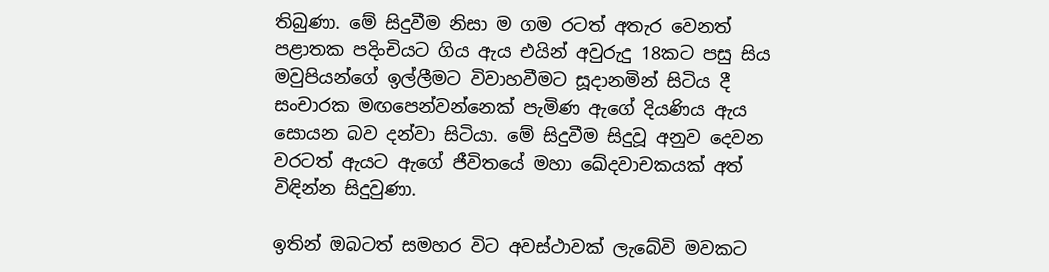තිබුණා. මේ සිදුවීම නිසා ම ගම රටත් අතැර වෙනත් පළාතක පදිංචියට ගිය ඇය එයින් අවුරුදු 18කට පසු සිය මවුපියන්ගේ ඉල්ලීමට විවාහවීමට සූදානමින් සිටිය දී සංචාරක මඟපෙන්වන්නෙක් පැමිණ ඇගේ දියණිය ඇය සොයන බව දන්වා සිටියා. මේ සිදුවීම සිදුවූ අනුව දෙවන වරටත් ඇයට ඇගේ ජීවිතයේ මහා ඛේදවාචකයක් අත් විඳින්න සිදුවුණා.

ඉතින් ඔබටත් සමහර වි‍ට අවස්ථාවක් ලැබේවි මවකට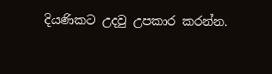දියණිකට උදවු උපකාර කරන්න.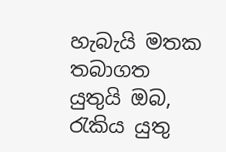හැබැයි මතක තබාගත යුතුයි ඔබ, රැකිය යුතු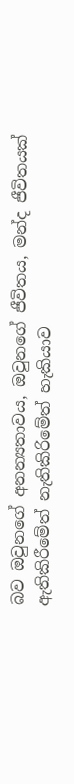බව ඔවුනගේ අනන්‍යතාවය, ඔවුනගේ ජීවිතය, මන්ද ජීවිතයක් ඇතිකිරීමේත් නැතිකිරිමේත් හැකියාව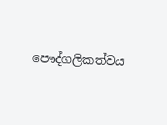පෞද්ගලිකත්වය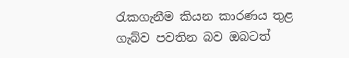රැකගැනීම කියන කාරණය තුළ ගැබ්ව පවතින බව ඔබටත්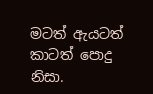මටත් ඇයටත් කාටත් පොදු නිසා.